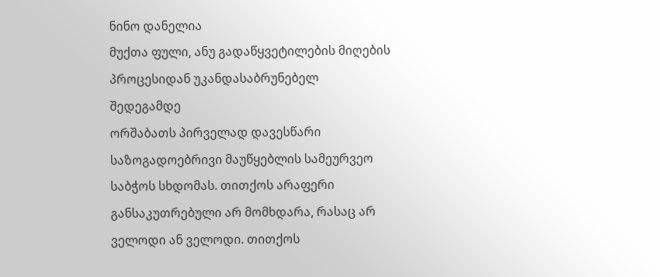ნინო დანელია
მუქთა ფული, ანუ გადაწყვეტილების მიღების პროცესიდან უკანდასაბრუნებელ შედეგამდე
ორშაბათს პირველად დავესწარი საზოგადოებრივი მაუწყებლის სამეურვეო საბჭოს სხდომას. თითქოს არაფერი განსაკუთრებული არ მომხდარა, რასაც არ ველოდი ან ველოდი. თითქოს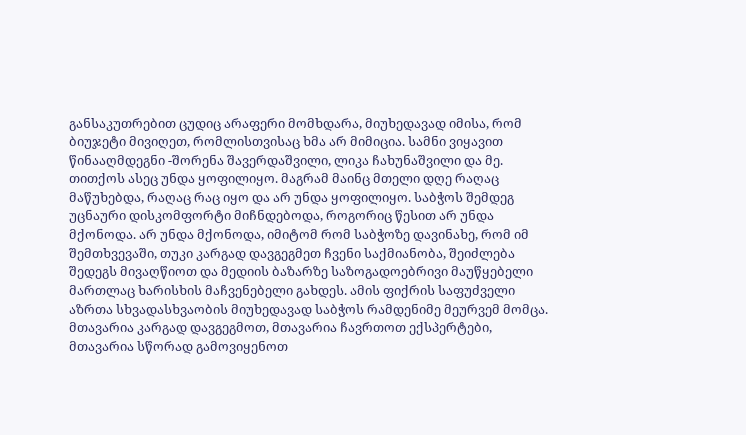განსაკუთრებით ცუდიც არაფერი მომხდარა, მიუხედავად იმისა, რომ ბიუჯეტი მივიღეთ, რომლისთვისაც ხმა არ მიმიცია. სამნი ვიყავით წინააღმდეგნი -შორენა შავერდაშვილი, ლიკა ჩახუნაშვილი და მე. თითქოს ასეც უნდა ყოფილიყო. მაგრამ მაინც მთელი დღე რაღაც მაწუხებდა, რაღაც რაც იყო და არ უნდა ყოფილიყო. საბჭოს შემდეგ უცნაური დისკომფორტი მიჩნდებოდა, როგორიც წესით არ უნდა მქონოდა. არ უნდა მქონოდა, იმიტომ რომ საბჭოზე დავინახე, რომ იმ შემთხვევაში, თუკი კარგად დავგეგმეთ ჩვენი საქმიანობა, შეიძლება შედეგს მივაღწიოთ და მედიის ბაზარზე საზოგადოებრივი მაუწყებელი მართლაც ხარისხის მაჩვენებელი გახდეს. ამის ფიქრის საფუძველი აზრთა სხვადასხვაობის მიუხედავად საბჭოს რამდენიმე მეურვემ მომცა. მთავარია კარგად დავგეგმოთ, მთავარია ჩავრთოთ ექსპერტები, მთავარია სწორად გამოვიყენოთ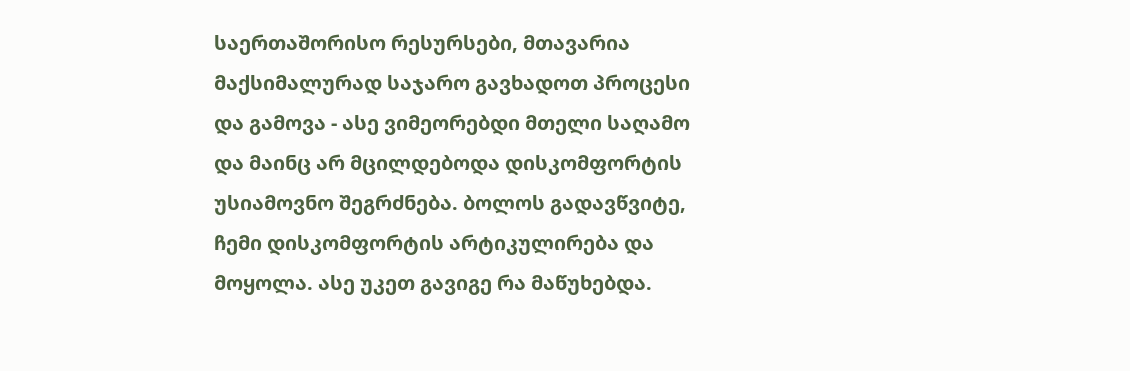საერთაშორისო რესურსები, მთავარია მაქსიმალურად საჯარო გავხადოთ პროცესი და გამოვა - ასე ვიმეორებდი მთელი საღამო და მაინც არ მცილდებოდა დისკომფორტის უსიამოვნო შეგრძნება. ბოლოს გადავწვიტე, ჩემი დისკომფორტის არტიკულირება და მოყოლა. ასე უკეთ გავიგე რა მაწუხებდა.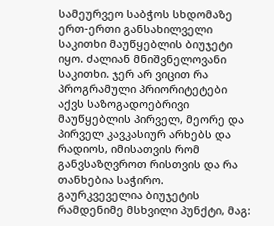სამეურვეო საბჭოს სხდომაზე ერთ-ერთი განსახილველი საკითხი მაუწყებლის ბიუჯეტი იყო. ძალიან მნიშვნელოვანი საკითხი. ჯერ არ ვიცით რა პროგრამული პრიორიტეტები აქვს საზოგადოებრივი მაუწყებლის პირველ, მეორე და პირველ კავკასიურ არხებს და რადიოს, იმისათვის რომ განვსაზღვროთ რისთვის და რა თანხებია საჭირო. გაურკვეველია ბიუჯეტის რამდენიმე მსხვილი პუნქტი, მაგ: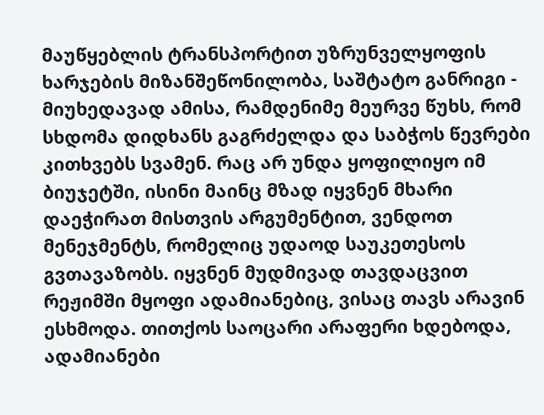მაუწყებლის ტრანსპორტით უზრუნველყოფის ხარჯების მიზანშეწონილობა, საშტატო განრიგი - მიუხედავად ამისა, რამდენიმე მეურვე წუხს, რომ სხდომა დიდხანს გაგრძელდა და საბჭოს წევრები კითხვებს სვამენ. რაც არ უნდა ყოფილიყო იმ ბიუჯეტში, ისინი მაინც მზად იყვნენ მხარი დაეჭირათ მისთვის არგუმენტით, ვენდოთ მენეჯმენტს, რომელიც უდაოდ საუკეთესოს გვთავაზობს. იყვნენ მუდმივად თავდაცვით რეჟიმში მყოფი ადამიანებიც, ვისაც თავს არავინ ესხმოდა. თითქოს საოცარი არაფერი ხდებოდა, ადამიანები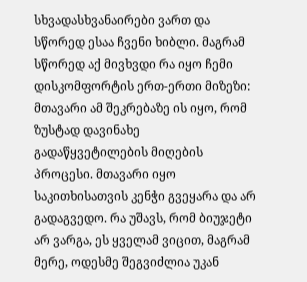სხვადასხვანაირები ვართ და სწორედ ესაა ჩვენი ხიბლი. მაგრამ სწორედ აქ მივხვდი რა იყო ჩემი დისკომფორტის ერთ-ერთი მიზეზი: მთავარი ამ შეკრებაზე ის იყო, რომ ზუსტად დავინახე გადაწყვეტილების მიღების პროცესი. მთავარი იყო საკითხისათვის კენჭი გვეყარა და არ გადაგვედო. რა უშავს, რომ ბიუჯეტი არ ვარგა, ეს ყველამ ვიცით, მაგრამ მერე, ოდესმე შეგვიძლია უკან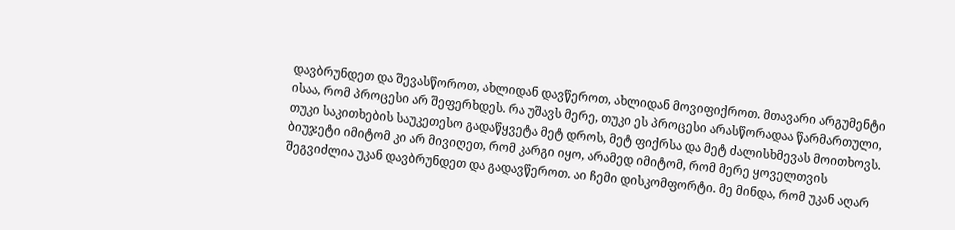დავბრუნდეთ და შევასწოროთ, ახლიდან დავწეროთ, ახლიდან მოვიფიქროთ. მთავარი არგუმენტი ისაა, რომ პროცესი არ შეფერხდეს. რა უშავს მერე, თუკი ეს პროცესი არასწორადაა წარმართული, თუკი საკითხების საუკეთესო გადაწყვეტა მეტ დროს, მეტ ფიქრსა და მეტ ძალისხმევას მოითხოვს. ბიუჯეტი იმიტომ კი არ მივიღეთ, რომ კარგი იყო, არამედ იმიტომ, რომ მერე ყოველთვის შეგვიძლია უკან დავბრუნდეთ და გადავწეროთ. აი ჩემი დისკომფორტი. მე მინდა, რომ უკან აღარ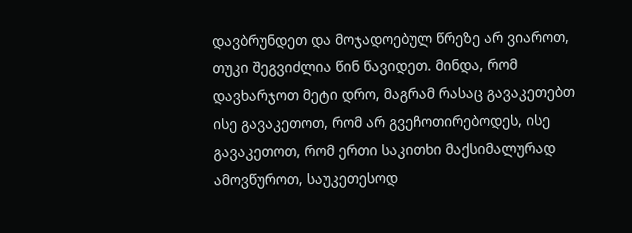დავბრუნდეთ და მოჯადოებულ წრეზე არ ვიაროთ, თუკი შეგვიძლია წინ წავიდეთ. მინდა, რომ დავხარჯოთ მეტი დრო, მაგრამ რასაც გავაკეთებთ ისე გავაკეთოთ, რომ არ გვეჩოთირებოდეს, ისე გავაკეთოთ, რომ ერთი საკითხი მაქსიმალურად ამოვწუროთ, საუკეთესოდ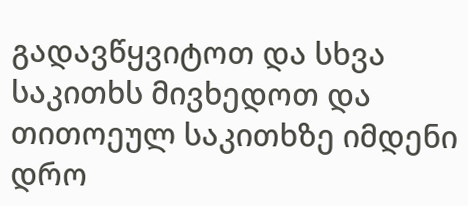გადავწყვიტოთ და სხვა საკითხს მივხედოთ და თითოეულ საკითხზე იმდენი დრო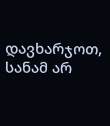დავხარჯოთ, სანამ არ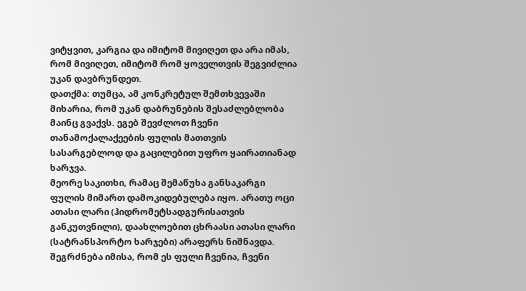ვიტყვით, კარგია და იმიტომ მივიღეთ და არა იმას, რომ მივიღეთ, იმიტომ რომ ყოველთვის შეგვიძლია უკან დავბრუნდეთ.
დათქმა: თუმცა, ამ კონკრეტულ შემთხვევაში მიხარია, რომ უკან დაბრუნების შესაძლებლობა მაინც გვაქვს. ეგებ შევძლოთ ჩვენი თანამოქალაქეების ფულის მათთვის სასარგებლოდ და გაცილებით უფრო ყაირათიანად ხარჯვა.
მეორე საკითხი, რამაც შემაწუხა განსაკარგი ფულის მიმართ დამოკიდებულება იყო. არათუ ოცი ათასი ლარი (ჰიდრომეტსადგურისათვის განკუთვნილი), დაახლოებით ცხრაასი ათასი ლარი (სატრანსპორტო ხარჯები) არაფერს ნიშნავდა. შეგრძნება იმისა, რომ ეს ფული ჩვენია, ჩვენი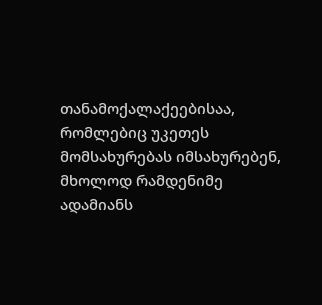თანამოქალაქეებისაა, რომლებიც უკეთეს მომსახურებას იმსახურებენ, მხოლოდ რამდენიმე ადამიანს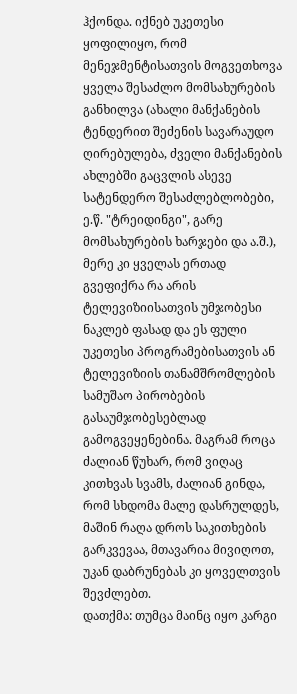ჰქონდა. იქნებ უკეთესი ყოფილიყო, რომ მენეჯმენტისათვის მოგვეთხოვა ყველა შესაძლო მომსახურების განხილვა (ახალი მანქანების ტენდერით შეძენის სავარაუდო ღირებულება, ძველი მანქანების ახლებში გაცვლის ასევე სატენდერო შესაძლებლობები, ე.წ. "ტრეიდინგი", გარე მომსახურების ხარჯები და ა.შ.), მერე კი ყველას ერთად გვეფიქრა რა არის ტელევიზიისათვის უმჯობესი ნაკლებ ფასად და ეს ფული უკეთესი პროგრამებისათვის ან ტელევიზიის თანამშრომლების სამუშაო პირობების გასაუმჯობესებლად გამოგვეყენებინა. მაგრამ როცა ძალიან წუხარ, რომ ვიღაც კითხვას სვამს, ძალიან გინდა, რომ სხდომა მალე დასრულდეს, მაშინ რაღა დროს საკითხების გარკვევაა, მთავარია მივიღოთ, უკან დაბრუნებას კი ყოველთვის შევძლებთ.
დათქმა: თუმცა მაინც იყო კარგი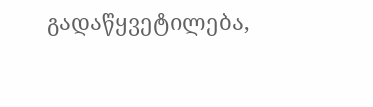გადაწყვეტილება,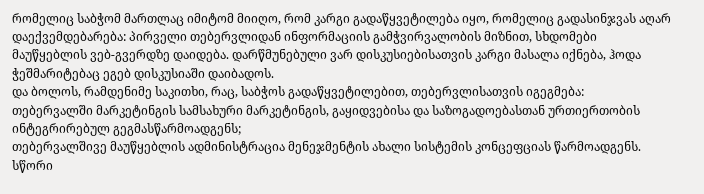რომელიც საბჭომ მართლაც იმიტომ მიიღო, რომ კარგი გადაწყვეტილება იყო, რომელიც გადასინჯვას აღარ დაექვემდებარება: პირველი თებერვლიდან ინფორმაციის გამჭვირვალობის მიზნით, სხდომები მაუწყებლის ვებ-გვერდზე დაიდება. დარწმუნებული ვარ დისკუსიებისათვის კარგი მასალა იქნება, ჰოდა ჭეშმარიტებაც ეგებ დისკუსიაში დაიბადოს.
და ბოლოს, რამდენიმე საკითხი, რაც, საბჭოს გადაწყვეტილებით, თებერვლისათვის იგეგმება:
თებერვალში მარკეტინგის სამსახური მარკეტინგის, გაყიდვებისა და საზოგადოებასთან ურთიერთობის ინტეგრირებულ გეგმასწარმოადგენს;
თებერვალშივე მაუწყებლის ადმინისტრაცია მენეჯმენტის ახალი სისტემის კონცეფციას წარმოადგენს. სწორი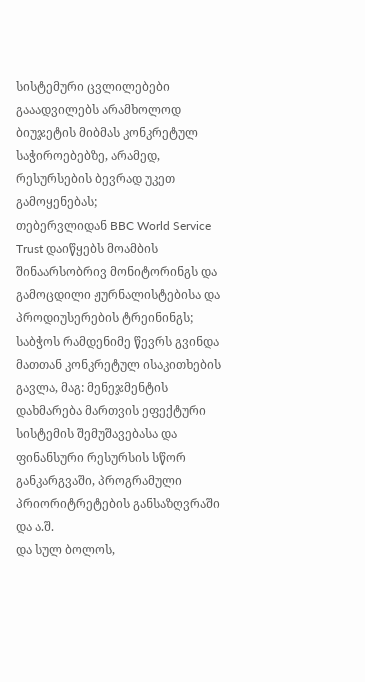სისტემური ცვლილებები გააადვილებს არამხოლოდ ბიუჯეტის მიბმას კონკრეტულ საჭიროებებზე, არამედ, რესურსების ბევრად უკეთ გამოყენებას;
თებერვლიდან BBC World Service Trust დაიწყებს მოამბის შინაარსობრივ მონიტორინგს და გამოცდილი ჟურნალისტებისა და პროდიუსერების ტრეინინგს; საბჭოს რამდენიმე წევრს გვინდა მათთან კონკრეტულ ისაკითხების გავლა, მაგ: მენეჯმენტის დახმარება მართვის ეფექტური სისტემის შემუშავებასა და ფინანსური რესურსის სწორ განკარგვაში, პროგრამული პრიორიტრეტების განსაზღვრაში და ა.შ.
და სულ ბოლოს,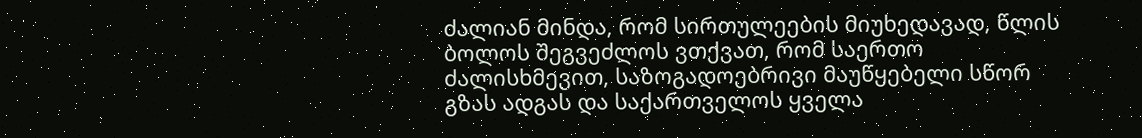ძალიან მინდა, რომ სირთულეების მიუხედავად, წლის ბოლოს შეგვეძლოს ვთქვათ, რომ საერთო ძალისხმევით, საზოგადოებრივი მაუწყებელი სწორ გზას ადგას და საქართველოს ყველა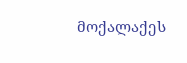მოქალაქეს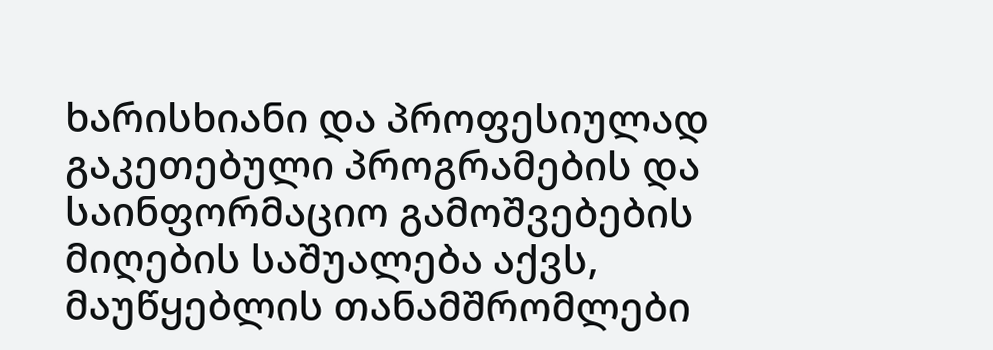ხარისხიანი და პროფესიულად გაკეთებული პროგრამების და საინფორმაციო გამოშვებების მიღების საშუალება აქვს, მაუწყებლის თანამშრომლები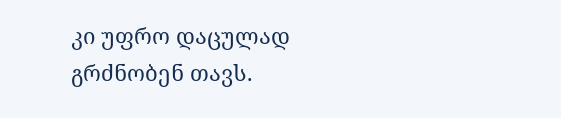კი უფრო დაცულად გრძნობენ თავს.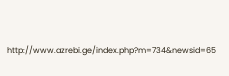http://www.azrebi.ge/index.php?m=734&newsid=65